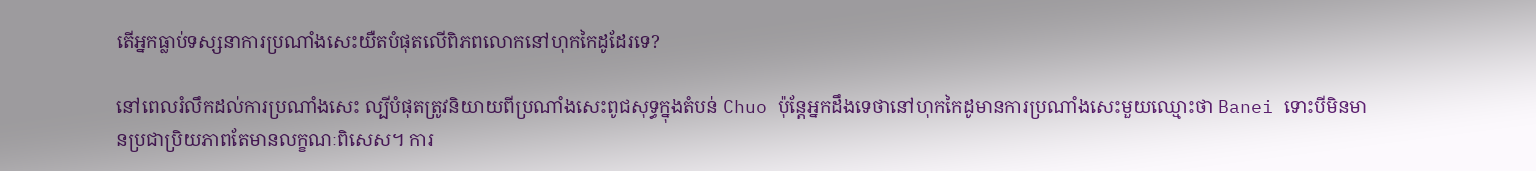តើអ្នកធ្លាប់ទស្សនាការប្រណាំងសេះយឺតបំផុតលើពិភពលោកនៅហុកកៃដូដែរទេ?

នៅពេលរំលឹកដល់ការប្រណាំងសេះ ល្បីបំផុតត្រូវនិយាយពីប្រណាំងសេះពូជសុទ្ធក្នុងតំបន់ Chuo ប៉ុន្តែអ្នកដឹងទេថានៅហុកកៃដូមានការប្រណាំងសេះមួយឈ្មោះថា Banei ទោះបីមិនមានប្រជាប្រិយភាពតែមានលក្ខណៈពិសេស។ ការ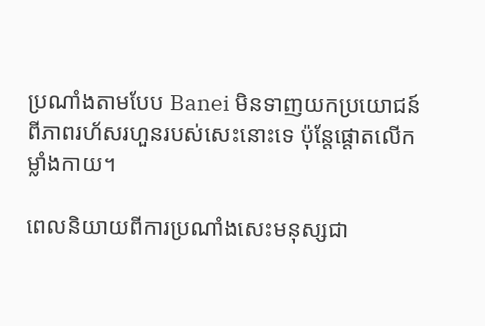ប្រណាំងតាមបែប Banei មិនទាញយកប្រយោជន៍ពីភាពរហ័សរហួនរបស់សេះនោះទេ ប៉ុន្តែផ្តោតលើកម្លាំងកាយ។

ពេលនិយាយពីការប្រណាំងសេះមនុស្សជា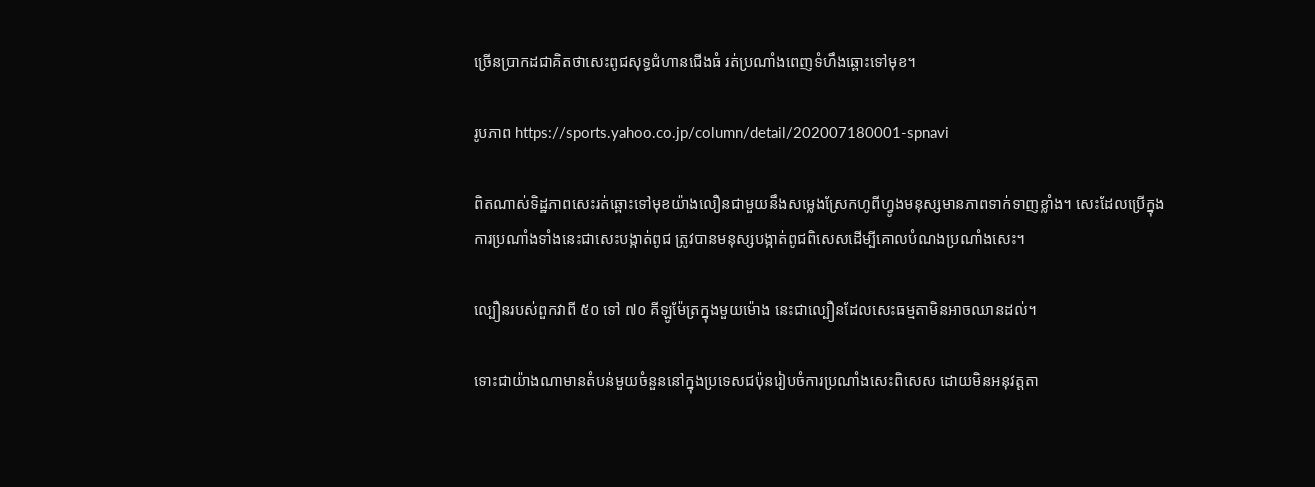ច្រើនប្រាកដជាគិតថាសេះពូជសុទ្ធជំហានជើងធំ រត់ប្រណាំងពេញទំហឹងឆ្ពោះទៅមុខ។

រូបភាព https://sports.yahoo.co.jp/column/detail/202007180001-spnavi

ពិតណាស់ទិដ្ឋភាពសេះរត់ឆ្ពោះទៅមុខយ៉ាងលឿនជាមួយនឹងសម្លេងស្រែកហូពីហ្វូងមនុស្សមានភាពទាក់ទាញខ្លាំង។ សេះដែលប្រើក្នុងការប្រណាំងទាំងនេះជាសេះបង្កាត់ពូជ ត្រូវបានមនុស្សបង្កាត់ពូជពិសេសដើម្បីគោលបំណងប្រណាំងសេះ។

ល្បឿនរបស់ពួកវាពី ៥០ ទៅ ៧០ គីឡូម៉ែត្រក្នុងមួយម៉ោង នេះជាល្បឿនដែលសេះធម្មតាមិនអាចឈានដល់។

ទោះជាយ៉ាងណាមានតំបន់មួយចំនួននៅក្នុងប្រទេសជប៉ុនរៀបចំការប្រណាំងសេះពិសេស ដោយមិនអនុវត្តតា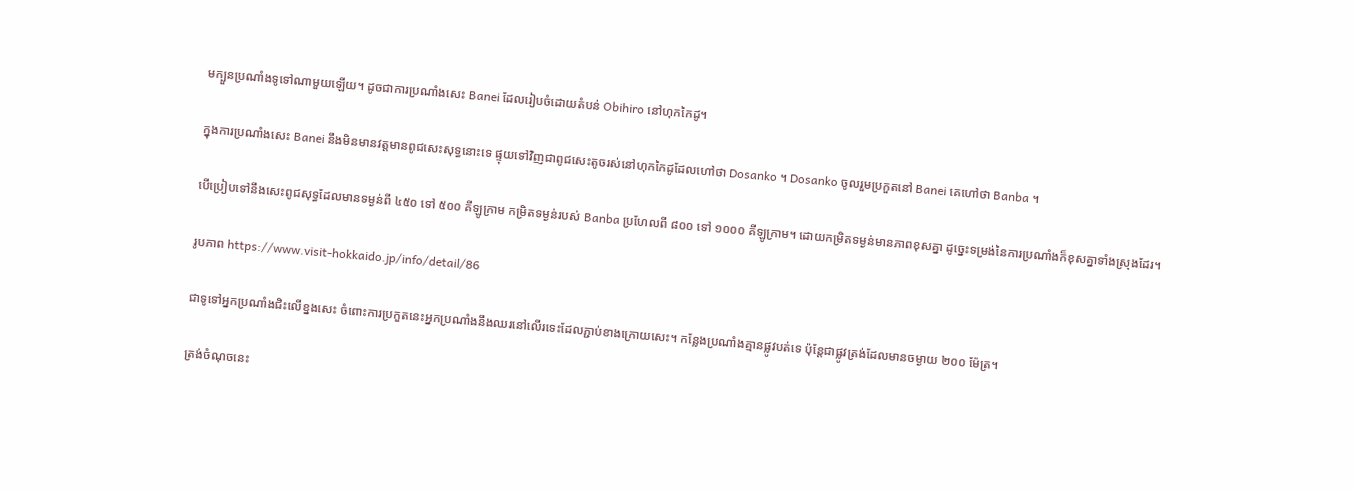មក្បួនប្រណាំងទូទៅណាមួយឡើយ។ ដូចជាការប្រណាំងសេះ Banei ដែលរៀបចំដោយតំបន់ Obihiro នៅហុកកៃដូ។

ក្នុងការប្រណាំងសេះ Banei នឹងមិនមានវត្តមានពូជសេះសុទ្ធនោះទេ ផ្ទុយទៅវិញជាពូជសេះតូចរស់នៅហុកកៃដូដែលហៅថា Dosanko ។ Dosanko ចូលរួមប្រកួតនៅ Banei គេហៅថា Banba ។

បើប្រៀបទៅនឹងសេះពូជសុទ្ធដែលមានទម្ងន់ពី ៤៥០ ទៅ ៥០០ គីឡូក្រាម កម្រិតទម្ងន់របស់ Banba ប្រហែលពី ៨០០ ទៅ ១០០០ គីឡូក្រាម។ ដោយកម្រិតទម្ងន់មានភាពខុសគ្នា ដូច្នេះទម្រង់នៃការប្រណាំងក៏ខុសគ្នាទាំងស្រុងដែរ។

រូបភាព https://www.visit-hokkaido.jp/info/detail/86

ជាទូទៅអ្នកប្រណាំងជិះលើខ្នងសេះ ចំពោះការប្រកួតនេះអ្នកប្រណាំងនឹងឈរនៅលើរទេះដែលភ្ជាប់ខាងក្រោយសេះ។ កន្លែងប្រណាំងគ្មានផ្លូវបត់ទេ ប៉ុន្តែជាផ្លូវត្រង់ដែលមានចម្ងាយ ២០០ ម៉ែត្រ។

ត្រង់ចំណុចនេះ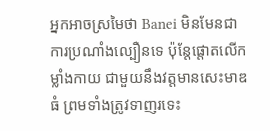អ្នកអាចស្រមៃថា Banei មិនមែនជាការប្រណាំងល្បឿនទេ ប៉ុន្តែផ្តោតលើកម្លាំងកាយ ជាមួយនឹងវត្តមានសេះមាឌធំ ព្រមទាំងត្រូវទាញរទេះ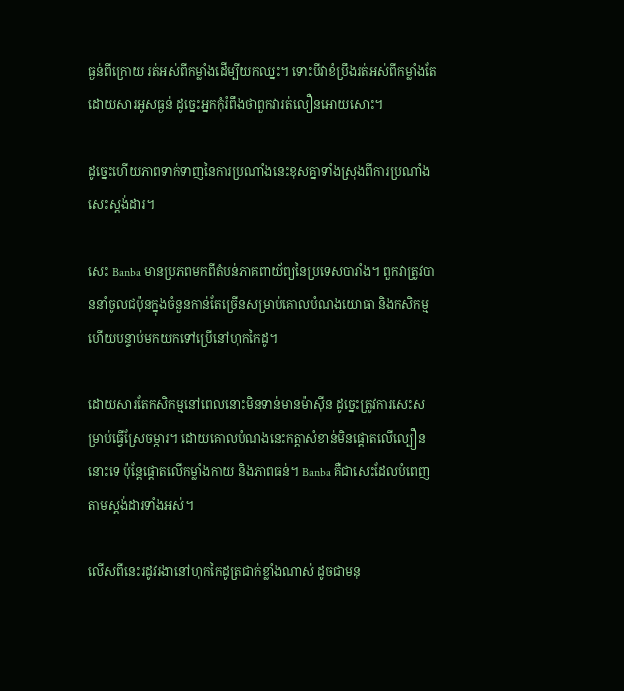ធ្ងន់ពីក្រោយ រត់អស់ពីកម្លាំងដើម្បីយកឈ្នះ។ ទោះបីវាខំប្រឹងរត់អស់ពីកម្លាំងតែដោយសារអូសធ្ងន់ ដូច្នេះអ្នកកុំរំពឹងថាពួកវារត់លឿនអោយសោះ។

ដូច្នេះហើយភាពទាក់ទាញនៃការប្រណាំងនេះខុសគ្នាទាំងស្រុងពីការប្រណាំងសេះស្តង់ដារ។

សេះ Banba មានប្រភពមកពីតំបន់ភាគពាយ័ព្យនៃប្រទេសបារាំង។ ពួកវាត្រូវបាននាំចូលជប៉ុនក្នុងចំនួនកាន់តែច្រើនសម្រាប់គោលបំណងយោធា និងកសិកម្ម ហើយបន្ទាប់មកយកទៅប្រើនៅហុកកៃដូ។

ដោយសារតែកសិកម្មនៅពេលនោះមិនទាន់មានម៉ាសុីន ដូច្នេះត្រូវការសេះសម្រាប់ធ្វើស្រែចម្ការ។ ដោយគោលបំណងនេះកត្តាសំខាន់មិនផ្តោតលើល្បឿននោះទេ ប៉ុន្តែផ្តោតលើកម្លាំងកាយ និងភាពធន់។ Banba គឺជាសេះដែលបំពេញតាមស្តង់ដារទាំងអស់។

លើសពីនេះរដូវរងានៅហុកកៃដូត្រជាក់ខ្លាំងណាស់ ដូចជាមនុ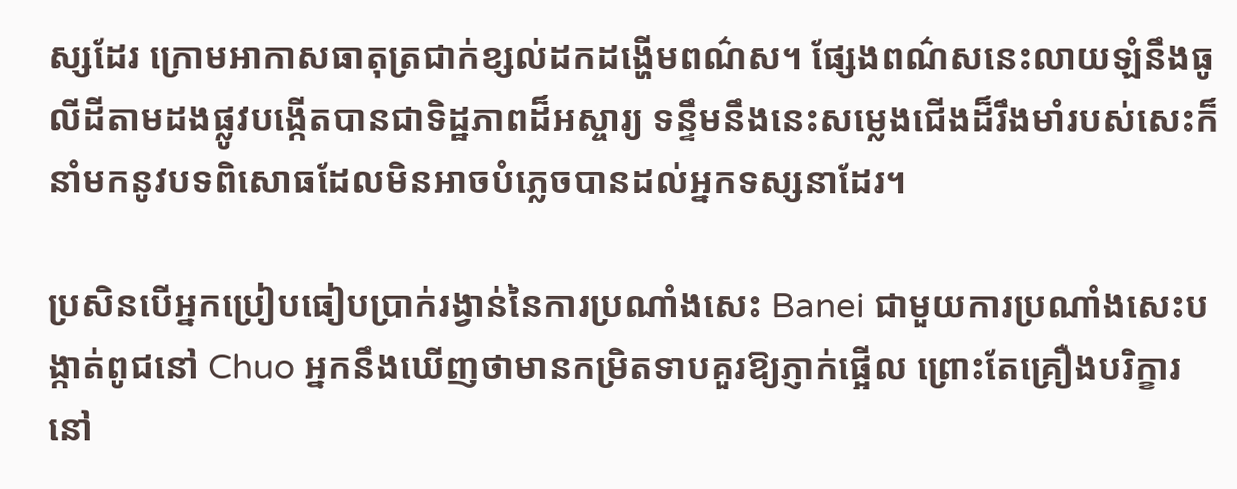ស្សដែរ ក្រោមអាកាសធាតុត្រជាក់ខ្សល់ដកដង្ហើមពណ៌ស។ ផ្សែងពណ៌សនេះលាយឡំនឹងធូលីដីតាមដងផ្លូវបង្កើតបានជាទិដ្ឋភាពដ៏អស្ចារ្យ ទន្ទឹមនឹងនេះសម្លេងជើងដ៏រឹងមាំរបស់សេះក៏នាំមកនូវបទពិសោធដែលមិនអាចបំភ្លេចបានដល់អ្នកទស្សនាដែរ។

ប្រសិនបើអ្នកប្រៀបធៀបប្រាក់រង្វាន់នៃការប្រណាំងសេះ Banei ជាមួយការប្រណាំងសេះបង្កាត់ពូជនៅ Chuo អ្នកនឹងឃើញថាមានកម្រិតទាបគួរឱ្យភ្ញាក់ផ្អើល ព្រោះតែគ្រឿងបរិក្ខារនៅ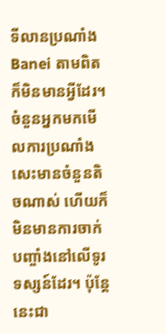ទីលានប្រណាំង Banei តាមពិតក៏មិនមានអ្វីដែរ។ ចំនួនអ្នកមកមើលការប្រណាំងសេះមានចំនួនតិចណាស់ ហើយក៏មិនមានការចាក់បញ្ចាំងនៅលើទូរទស្សន៍ដែរ។ ប៉ុន្តែនេះជា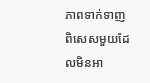ភាពទាក់ទាញពិសេសមួយដែលមិនអា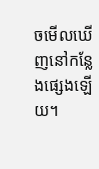ចមើលឃើញនៅកន្លែងផ្សេងឡើយ។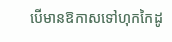បើមានឱកាសទៅហុកកៃដូ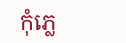កុំភ្លេ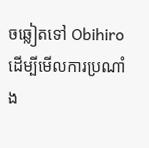ចឆ្លៀតទៅ Obihiro ដើម្បីមើលការប្រណាំង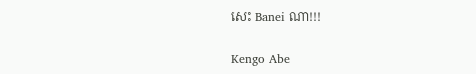សេះ Banei ណា!!!

Kengo Abe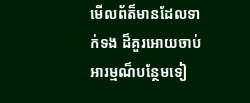មើលព័ត៏មានដែលទាក់ទង ដ៏គួរអោយចាប់អារម្មណ៏បន្ថែមទៀ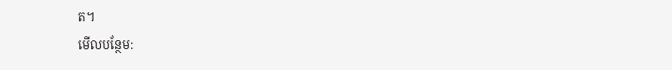ត។
មើលបន្ថែម: